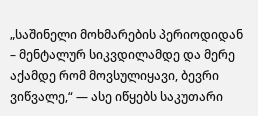„საშინელი მოხმარების პერიოდიდან – მენტალურ სიკვდილამდე და მერე აქამდე რომ მოვსულიყავი, ბევრი ვიწვალე,“ — ასე იწყებს საკუთარი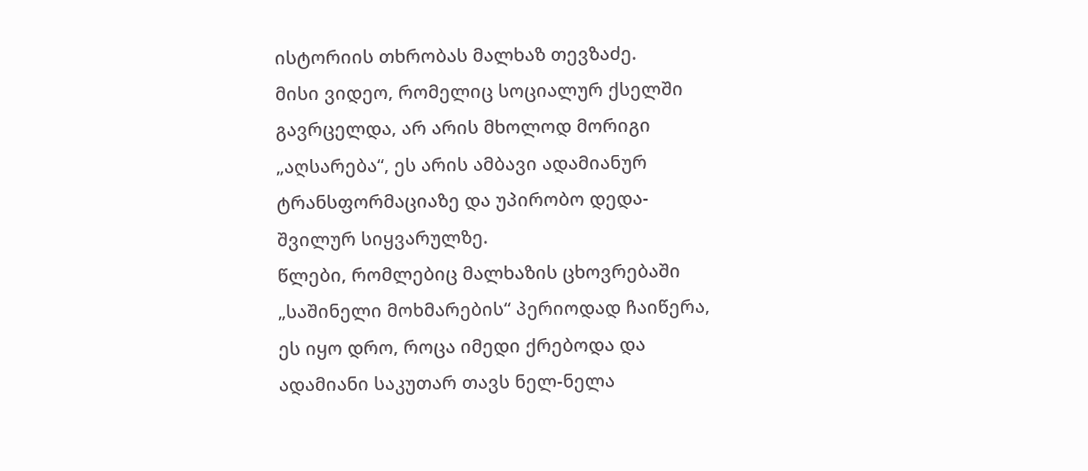ისტორიის თხრობას მალხაზ თევზაძე.
მისი ვიდეო, რომელიც სოციალურ ქსელში გავრცელდა, არ არის მხოლოდ მორიგი „აღსარება“, ეს არის ამბავი ადამიანურ ტრანსფორმაციაზე და უპირობო დედა-შვილურ სიყვარულზე.
წლები, რომლებიც მალხაზის ცხოვრებაში „საშინელი მოხმარების“ პერიოდად ჩაიწერა, ეს იყო დრო, როცა იმედი ქრებოდა და ადამიანი საკუთარ თავს ნელ-ნელა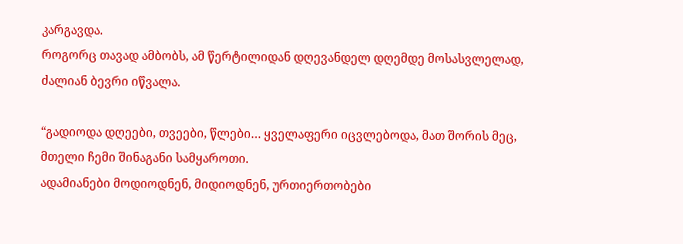კარგავდა.
როგორც თავად ამბობს, ამ წერტილიდან დღევანდელ დღემდე მოსასვლელად, ძალიან ბევრი იწვალა.

“გადიოდა დღეები, თვეები, წლები… ყველაფერი იცვლებოდა, მათ შორის მეც, მთელი ჩემი შინაგანი სამყაროთი.
ადამიანები მოდიოდნენ, მიდიოდნენ, ურთიერთობები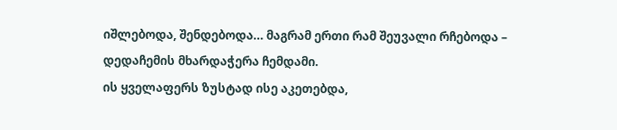იშლებოდა, შენდებოდა… მაგრამ ერთი რამ შეუვალი რჩებოდა – დედაჩემის მხარდაჭერა ჩემდამი.
ის ყველაფერს ზუსტად ისე აკეთებდა,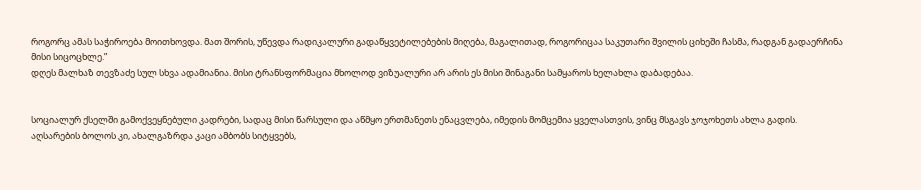როგორც ამას საჭიროება მოითხოვდა. მათ შორის, უწევდა რადიკალური გადაწყვეტილებების მიღება, მაგალითად, როგორიცაა საკუთარი შვილის ციხეში ჩასმა, რადგან გადაერჩინა მისი სიცოცხლე.”
დღეს მალხაზ თევზაძე სულ სხვა ადამიანია. მისი ტრანსფორმაცია მხოლოდ ვიზუალური არ არის ეს მისი შინაგანი სამყაროს ხელახლა დაბადებაა.


სოციალურ ქსელში გამოქვეყნებული კადრები, სადაც მისი წარსული და აწმყო ერთმანეთს ენაცვლება, იმედის მომცემია ყველასთვის, ვინც მსგავს ჯოჯოხეთს ახლა გადის.
აღსარების ბოლოს კი, ახალგაზრდა კაცი ამბობს სიტყვებს,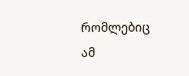რომლებიც ამ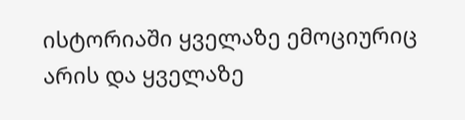ისტორიაში ყველაზე ემოციურიც არის და ყველაზე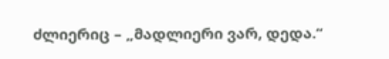ძლიერიც – „მადლიერი ვარ, დედა.“